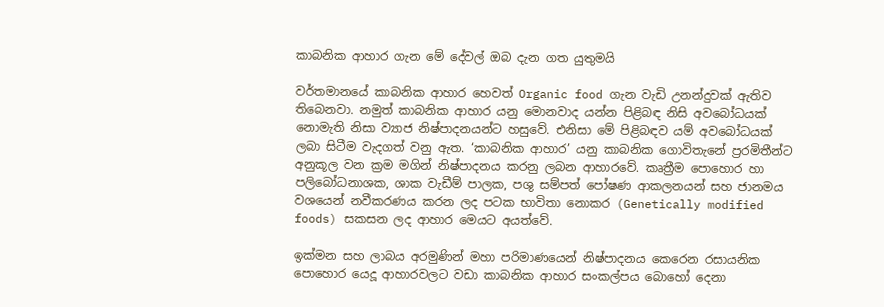කාබනික ආහාර ගැන මේ දේවල් ඔබ දැන ගත යුතුමයි

වර්තමානයේ කාබනික ආහාර හෙවත් Organic food ගැන වැඩි උනන්දුවක් ඇතිව තිබෙනවා. නමුත් කාබනික ආහාර යනු මොනවාද යන්න පිළිබඳ නිසි අවබෝධයක් නොමැති නිසා ව්‍යාජ නිෂ්පාදනයන්ට හසුවේ. එනිසා මේ පිළිබඳව යම් අවබෝධයක් ලබා සිටීම වැදගත් වනු ඇත. ‘කාබනික ආහාර’ යනු කාබනික ගොවිතැනේ ප්‍රරමිතීන්ට අනුකූල වන ක්‍රම මගින් නිෂ්පාදනය කරනු ලබන ආහාරවේ. කෘත්‍රීම පොහොර හා පලිබෝධනාශක, ශාක වැඩීම් පාලක, පශු සම්පත් පෝෂණ ආකලනයන් සහ ජානමය වශයෙන් නවීකරණය කරන ලද පටක භාවිතා නොකර (Genetically modified foods) සකසන ලද ආහාර මෙයට අයත්වේ.

ඉක්මන සහ ලාබය අරමුණින් මහා පරිමාණයෙන් නිෂ්පාදනය කෙරෙන රසායනික පොහොර යෙදූ ආහාරවලට වඩා කාබනික ආහාර සංකල්පය බොහෝ දෙනා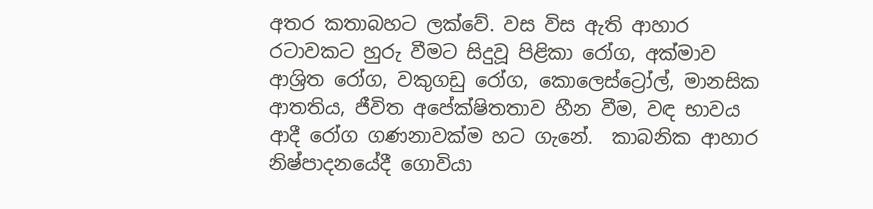අතර කතාබහට ලක්වේ. වස විස ඇති ආහාර රටාවකට හුරු වීමට සිදුවූ පිළිකා රෝග, අක්මාව ආශ්‍රිත රෝග, වකුගඩු රෝග, කොලෙස්ට්‍රෝල්, මානසික ආතතිය, ජීවිත අපේක්ෂිතතාව හීන වීම, වඳ භාවය ආදී රෝග ගණනාවක්ම හට ගැනේ.  කාබනික ආහාර නිෂ්පාදනයේදී ගොවියා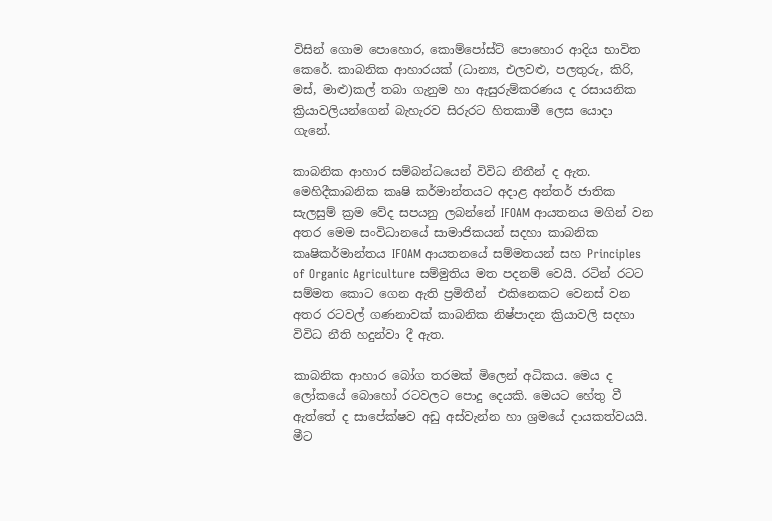විසින් ගොම පොහොර, කොම්පෝස්ට් පොහොර ආදිය භාවිත කෙරේ. කාබනික ආහාරයක් (ධාන්‍ය, එලවළු, පලතුරු, කිරි, මස්, මාළු)කල් තබා ගැනුම හා ඇසුරුම්කරණය ද රසායනික ක්‍රියාවලියන්ගෙන් බැහැරව සිරුරට හිතකාමී ලෙස යොදා ගැනේ.

කාබනික ආහාර සම්බන්ධයෙන් විවිධ නීතීන් ද ඇත. මෙහිදීකාබනික කෘෂි කර්මාන්තයට අදාළ අන්තර් ජාතික සැලසුම් ක්‍රම වේද සපයනු ලබන්නේ IFOAM ආයතනය මගින් වන අතර මෙම සංවිධානයේ සාමාජිකයන් සදහා කාබනික කෘෂිකර්මාන්තය IFOAM ආයතනයේ සම්මතයන් සහ Principles of Organic Agriculture සම්මුතිය මත පදනම් වෙයි. රටින් රටට සම්මත කොට ගෙන ඇති ප්‍රමිතීන්  එකිනෙකට වෙනස් වන අතර රටවල් ගණනාවක් කාබනික නිෂ්පාදන ක්‍රියාවලි සදහා විවිධ නීති හදුන්වා දී ඇත.

කාබනික ආහාර බෝග තරමක්‌ මිලෙන් අධිකය. මෙය ද ලෝකයේ බොහෝ රටවලට පොදු දෙයකි. මෙයට හේතු වී ඇත්තේ ද සාපේක්‌ෂව අඩු අස්‌වැන්න හා ශ්‍රමයේ දායකත්වයයි.  මීට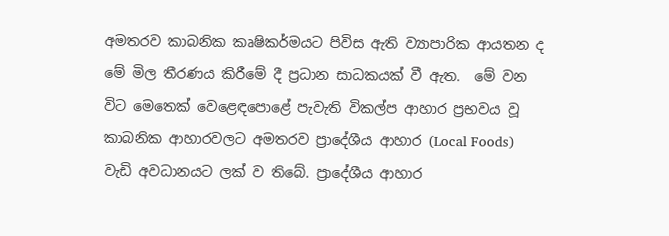අමතරව කාබනික කෘෂිකර්මයට පිවිස ඇති ව්‍යාපාරික ආයතන ද මේ මිල තීරණය කිරීමේ දී ප්‍රධාන සාධකයක්‌ වී ඇත.  මේ වන විට මෙතෙක්‌ වෙළෙඳපොළේ පැවැති විකල්ප ආහාර ප්‍රභවය වූ කාබනික ආහාරවලට අමතරව ප්‍රාදේශීය ආහාර (Local Foods) වැඩි අවධානයට ලක්‌ ව තිබේ. ප්‍රාදේශීය ආහාර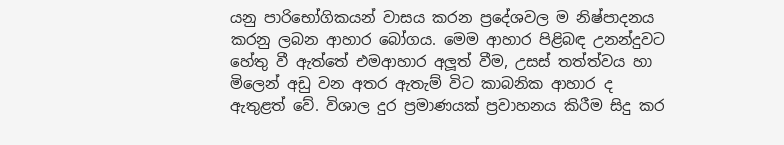යනු පාරිභෝගිකයන් වාසය කරන ප්‍රදේශවල ම නිෂ්පාදනය කරනු ලබන ආහාර බෝගය. මෙම ආහාර පිළිබඳ උනන්දුවට හේතු වී ඇත්තේ එමආහාර අලූත් වීම, උසස්‌ තත්ත්වය හා මිලෙන් අඩු වන අතර ඇතැම් විට කාබනික ආහාර ද ඇතුළත් වේ. විශාල දුර ප්‍රමාණයක්‌ ප්‍රවාහනය කිරීම සිදු කර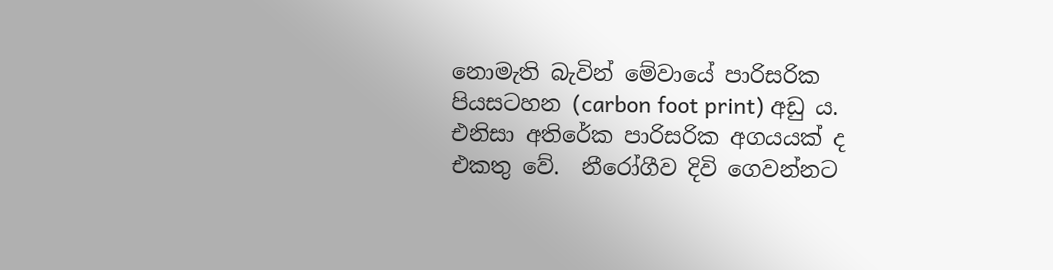නොමැති බැවින් මේවායේ පාරිසරික පියසටහන (carbon foot print) අඩු ය. එනිසා අතිරේක පාරිසරික අගයයක්‌ ද එකතු වේ.  නීරෝගීව දිවි ගෙවන්නට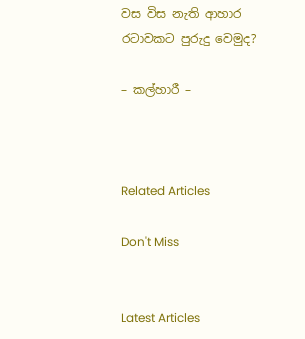වස විස නැති ආහාර රටාවකට පුරුදු වෙමුද?

– කල්හාරී –



Related Articles

Don't Miss


Latest Articles